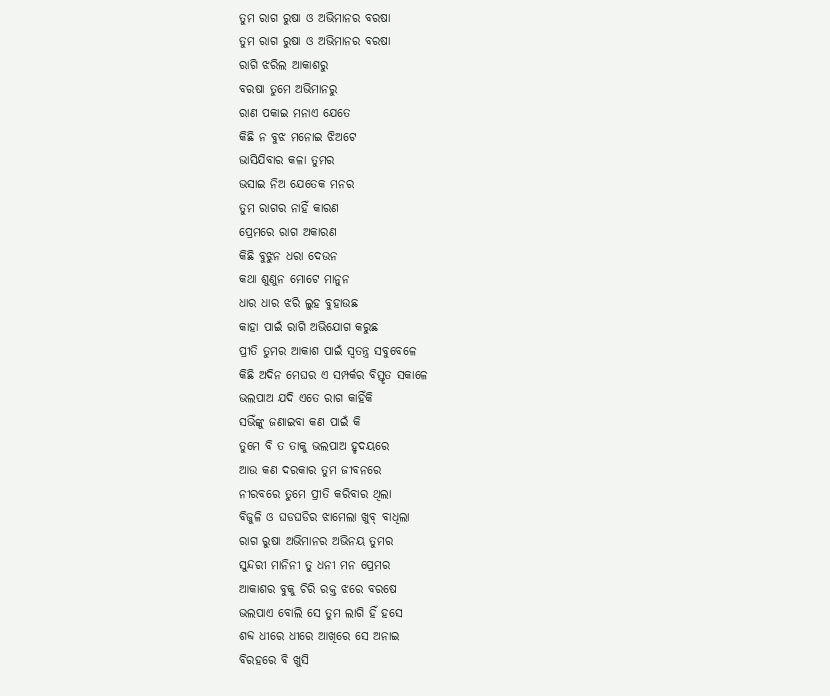ତୁମ ରାଗ ରୁଷା ଓ ଅଭିମାନର ବରଷା
ତୁମ ରାଗ ରୁଷା ଓ ଅଭିମାନର ବରଷା
ରାଗି ଝରିଲ ଆକାଶରୁ
ବରଷା ତୁମେ ଅଭିମାନରୁ
ରାଣ ପକାଇ ମନାଏ ଯେତେ
କିଛି ନ ବୁଝ ମନୋଇ ଝିଅଟେ
ଭାସିଯିବାର କଳା ତୁମର
ଭସାଇ ନିଅ ଯେତେକ ମନର
ତୁମ ରାଗର ନାହିଁ କାରଣ
ପ୍ରେମରେ ରାଗ ଅକାରଣ
କିଛି ବୁଝୁନ ଧରା ଦେଉନ
କଥା ଶୁଣୁନ ମୋଟେ ମାନୁନ
ଧାର ଧାର ଝରି ଲୁହ ବୁହାଉଛ
କାହା ପାଇଁ ରାଗି ଅଭିଯୋଗ କରୁଛ
ପ୍ରୀତି ତୁମର ଆକାଶ ପାଇଁ ସ୍ଵତନ୍ତ୍ର ସବୁବେଳେ
କିଛି ଅଦିନ ମେଘର ଏ ସମ୍ପର୍କର ବିସ୍ତୃତ ସକାଳେ
ଭଲପାଅ ଯଦି ଏତେ ରାଗ କାହିଁକି
ସଭିଁଙ୍କୁ ଜଣାଇବା କଣ ପାଇଁ କି
ତୁମେ ବି ତ ତାକୁ ଭଲପାଅ ହୃଦୟରେ
ଆଉ କଣ ଦରକାର ତୁମ ଜୀବନରେ
ନୀରବରେ ତୁମେ ପ୍ରୀତି କରିବାର ଥିଲା
ବିଜୁଳି ଓ ଘଡଘଡିର ଝାମେଲା ଖୁବ୍ ବାଧିଲା
ରାଗ ରୁଷା ଅଭିମାନର ଅଭିନୟ ତୁମର
ସୁନ୍ଦରୀ ମାନିନୀ ତୁ ଧନୀ ମନ ପ୍ରେମର
ଆକାଶର ବୁକୁ ଚିରି ରକ୍ତ ଝରେ ବରଷେ
ଭଲପାଏ ବୋଲି ସେ ତୁମ ଲାଗି ହିଁ ହସେ
ଶବ୍ଦ ଧୀରେ ଧୀରେ ଆଖିରେ ସେ ଅନାଇ
ବିରହରେ ବି ଖୁସି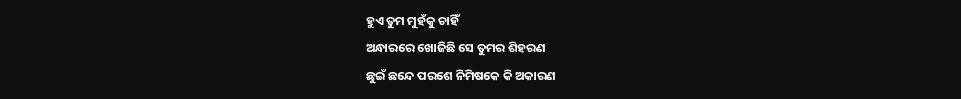ହୁଏ ତୁମ ମୁହଁକୁ ଚାହିଁ
ଅନ୍ଧାରରେ ଖୋଜିଛି ସେ ତୁମର ଶିହରଣ
ଛୁଇଁ ଛନ୍ଦେ ପରଶେ ନିମିଷକେ କି ଅକାରଣ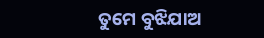ତୁମେ ବୁଝିଯାଅ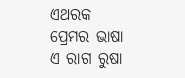ଏଥରକ ପ୍ରେମର ଭାଷା
ଏ ରାଗ ରୁଷା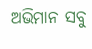ଅଭିମାନ ସବୁ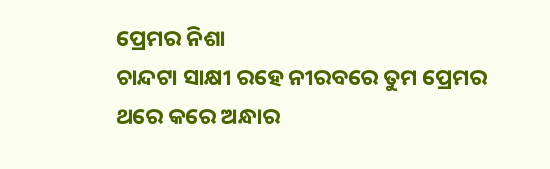ପ୍ରେମର ନିଶା
ଚାନ୍ଦଟା ସାକ୍ଷୀ ରହେ ନୀରବରେ ତୁମ ପ୍ରେମର
ଥରେ କରେ ଅନ୍ଧାର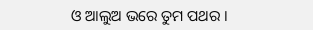ଓ ଆଲୁଅ ଭରେ ତୁମ ପଥର ।